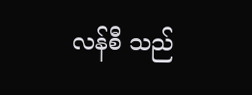လန်စီ သည်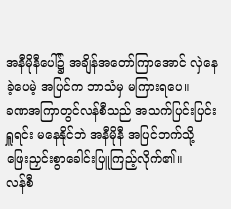အနီမိုနီပေါ်၌ အချိန်အတော်ကြာအောင် လှဲနေခဲ့ပေမဲ့ အပြင်က ဘာသံမှ မကြားရပေ။
ခဏအကြာတွင်လန်စီသည် အသက်ပြင်းပြင်းရှူရင်း မနေနိုင်ဘဲ အနီမိုနီ အပြင်ဘက်သို့ ဖြေးညှင်းစွာခေါင်းပြူကြည့်လိုက်၏။
လန်စီ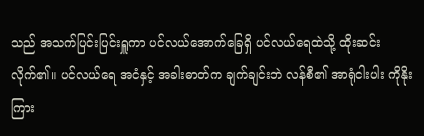သည် အသက်ပြင်းပြင်းရှူကာ ပင်လယ်အောက်ခြေရှိ ပင်လယ်ရေထဲသို့ ထိုးဆင်းလိုက်၏။ ပင်လယ်ရေ အငံနှင့် အခါးဓာတ်က ချက်ချင်းဘဲ လန်စီ၏ အာရုံငါးပါး ကိုနိုးကြား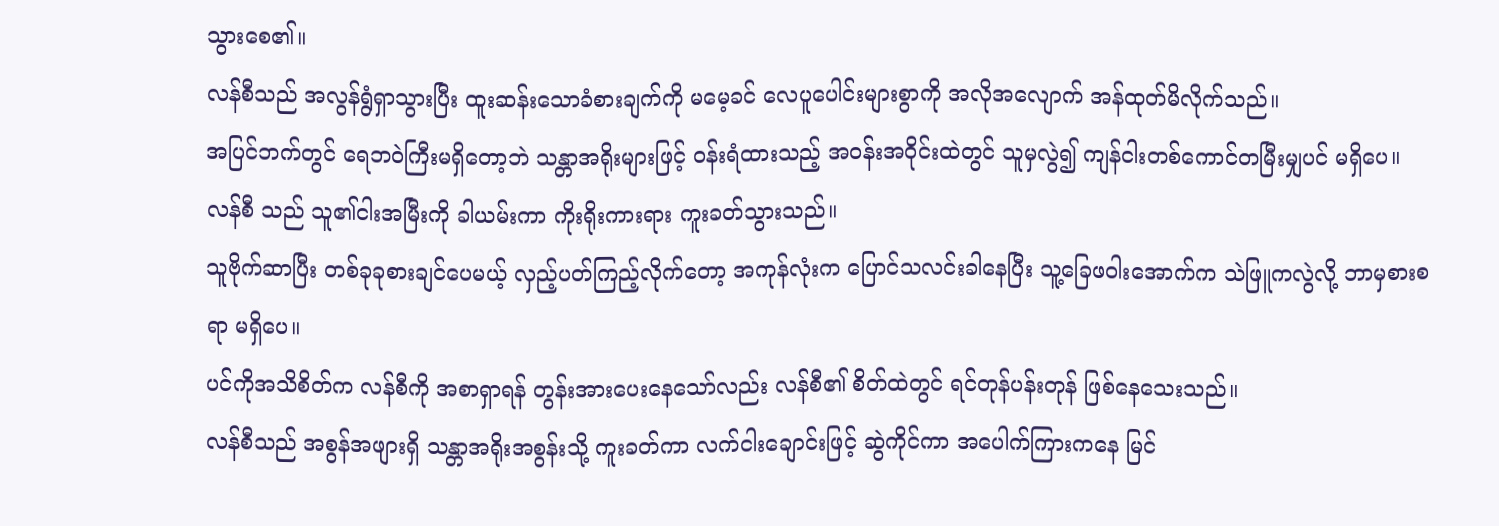သွားစေ၏။
လန်စီသည် အလွန်ရွံရှာသွားပြီး ထူးဆန်းသောခံစားချက်ကို မမေ့ခင် လေပူပေါင်းများစွာကို အလိုအလျောက် အန်ထုတ်မိလိုက်သည်။
အပြင်ဘက်တွင် ရေဘဝဲကြီးမရှိတော့ဘဲ သန္တာအရိုးများဖြင့် ဝန်းရံထားသည့် အဝန်းအဝိုင်းထဲတွင် သူမှလွဲ၍ ကျန်ငါးတစ်ကောင်တမြီးမျှပင် မရှိပေ။
လန်စီ သည် သူ၏ငါးအမြီးကို ခါယမ်းကာ ကိုးရိုးကားရား ကူးခတ်သွားသည်။
သူဗိုက်ဆာပြီး တစ်ခုခုစားချင်ပေမယ့် လှည့်ပတ်ကြည့်လိုက်တော့ အကုန်လုံးက ပြောင်သလင်းခါနေပြီး သူ့ခြေဖဝါးအောက်က သဲဖြူကလွဲလို့ ဘာမှစားစရာ မရှိပေ။
ပင်ကိုအသိစိတ်က လန်စီကို အစာရှာရန် တွန်းအားပေးနေသော်လည်း လန်စီ၏ စိတ်ထဲတွင် ရင်တုန်ပန်းတုန် ဖြစ်နေသေးသည်။
လန်စီသည် အစွန်အဖျားရှိ သန္တာအရိုးအစွန်းသို့ ကူးခတ်ကာ လက်ငါးချောင်းဖြင့် ဆွဲကိုင်ကာ အပေါက်ကြားကနေ မြင်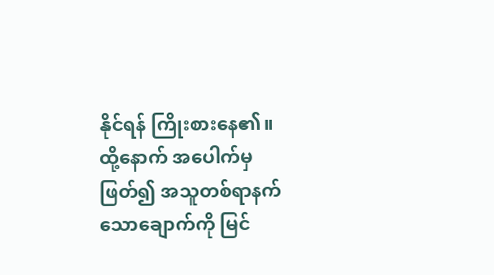နိုင်ရန် ကြိုးစားနေ၏။
ထို့နောက် အပေါက်မှဖြတ်၍ အသူတစ်ရာနက်သောချောက်ကို မြင်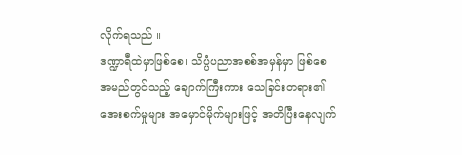လိုက်ရသည် ။
ဒဏ္ဍာရီထဲမှာဖြစ်စေ၊ သိပ္ပံပညာအစစ်အမှန်မှာ ဖြစ်စေ အမည်တွင်သည့် ချောက်ကြီးကား သေခြင်းတရား၏ အေးစက်မှုများ အမှောင်မိုက်များဖြင့် အတိပြီးနေလျက်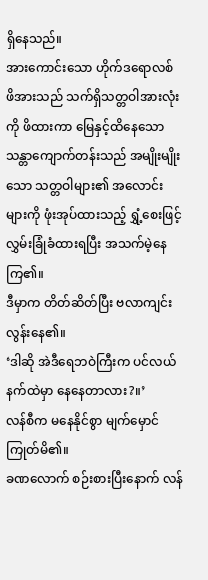ရှိနေသည်။
အားကောင်းသော ဟိုက်ဒရောလစ် ဖိအားသည် သက်ရှိသတ္တဝါအားလုံးကို ဖိထားကာ မြေနှင့်ထိနေသော သန္တာကျောက်တန်းသည် အမျိုးမျိုးသော သတ္တဝါများ၏ အလောင်းများကို ဖုံးအုပ်ထားသည့် ရွှံ့စေးဖြင့် လွှမ်းခြုံခံထားရပြီး အသက်မဲ့နေကြ၏။
ဒီမှာက တိတ်ဆိတ်ပြီး ဗလာကျင်းလွန်းနေ၏။
‘ဒါဆို အဲဒီရေဘဝဲကြီးက ပင်လယ်နက်ထဲမှာ နေနေတာလား?။’
လန်စီက မနေနိုင်စွာ မျက်မှောင်ကြုတ်မိ၏။
ခဏလောက် စဉ်းစားပြီးနောက် လန်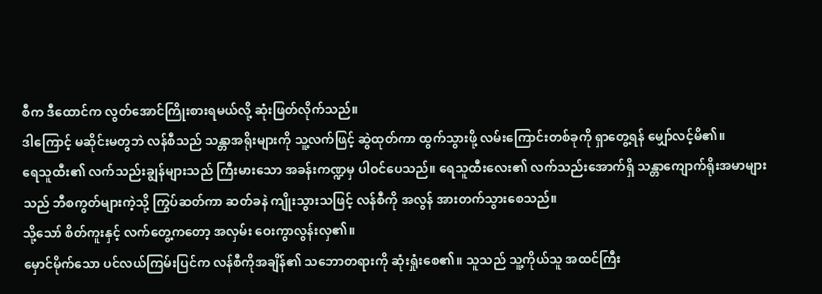စီက ဒီထောင်က လွတ်အောင်ကြိုးစားရမယ်လို့ ဆုံးဖြတ်လိုက်သည်။
ဒါကြောင့် မဆိုင်းမတွဘဲ လန်စီသည် သန္တာအရိုးများကို သူ့လက်ဖြင့် ဆွဲထုတ်ကာ ထွက်သွားဖို့ လမ်းကြောင်းတစ်ခုကို ရှာတွေ့ရန် မျှော်လင့်မိ၏။
ရေသူထီး၏ လက်သည်းချွန်များသည် ကြီးမားသော အခန်းကဏ္ဍမှ ပါဝင်ပေသည်။ ရေသူထီးလေး၏ လက်သည်းအောက်ရှိ သန္တာကျောက်ရိုးအမာများသည် ဘီစကွတ်များကဲ့သို့ ကြွပ်ဆတ်ကာ ဆတ်ခနဲ ကျိုးသွားသဖြင့် လန်စီကို အလွန် အားတက်သွားစေသည်။
သို့သော် စိတ်ကူးနှင့် လက်တွေ့ကတော့ အလှမ်း ဝေးကွာလွန်းလှ၏။
မှောင်မိုက်သော ပင်လယ်ကြမ်းပြင်က လန်စီကိုအချိန်၏ သဘောတရားကို ဆုံးရှုံးစေ၏။ သူသည် သူ့ကိုယ်သူ အထင်ကြီး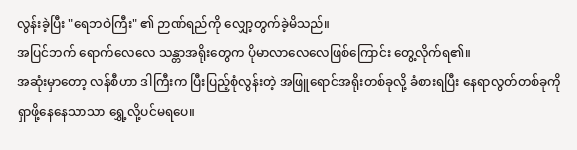လွန်းခဲ့ပြီး "ရေဘဝဲကြီး" ၏ ဉာဏ်ရည်ကို လျှော့တွက်ခဲ့မိသည်။
အပြင်ဘက် ရောက်လေလေ သန္တာအရိုးတွေက ပိုမာလာလေလေဖြစ်ကြောင်း တွေ့လိုက်ရ၏။
အဆုံးမှာတော့ လန်စီဟာ ဒါကြီးက ပြီးပြည့်စုံလွန်းတဲ့ အဖြူရောင်အရိုးတစ်ခုလို့ ခံစားရပြီး နေရာလွတ်တစ်ခုကို ရှာဖို့နေနေသာသာ ရွှေ့လို့ပင်မရပေ။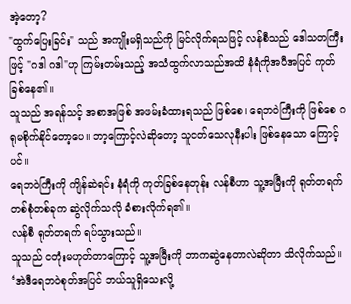အဲ့တော့?
"ထွက်ပြေးခြင်း" သည် အကျိုးမရှိသည်ကို မြင်လိုက်ရသဖြင့် လန်စီသည် ဒေါသတကြီးဖြင့် "ဂဒါ ဂဒါ"ဟု ကြမ်းတမ်းသည့် အသံထွက်လာသည်အထိ နံရံကိုအပီအပြင် ကုတ်ခြစ်နေ၏။
သူသည် အရန်သင့် အစာအဖြစ် အဖမ်းခံထားရသည် ဖြစ်စေ၊ ရေဘဝဲကြီးကို ဖြစ်စေ ဂရုမစိုက်နိုင်တော့ပေ။ ဘာ့ကြောင့်လဲဆိုတော့ သူငတ်သေလုနီးပါး ဖြစ်နေသော ကြောင့်ပင်။
ရေဘဝဲကြီးကို ကျိန်ဆဲရင်း နံရံကို ကုတ်ခြစ်နေတုန်း လန်စီဟာ သူ့အမြီးကို ရုတ်တရက် တစ်စုံတစ်ခုက ဆွဲလိုက်သလို ခံစားလိုက်ရ၏။
လန်စီ ရုတ်တရက် ရပ်သွားသည်။
သူသည် ငတုံးမဟုတ်တာကြောင့် သူ့အမြီးကို ဘာကဆွဲနေတာလဲဆိုတာ သိလိုက်သည်။
‘အဲဒီရေဘဝဲစုတ်အပြင် ဘယ်သူရှိသေးလို့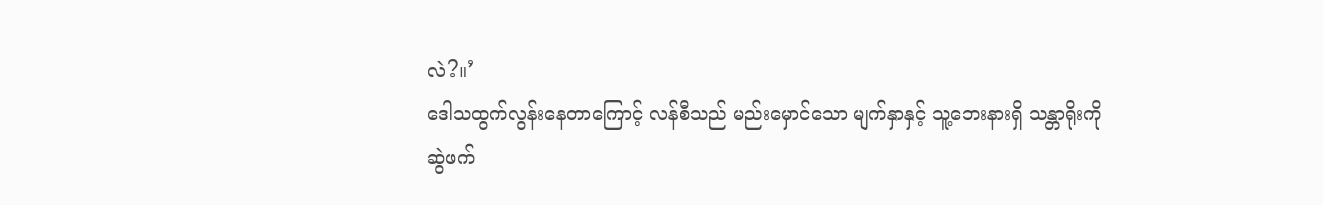လဲ?။’
ဒေါသထွက်လွန်းနေတာကြောင့် လန်စီသည် မည်းမှောင်သော မျက်နှာနှင့် သူ့ဘေးနားရှိ သန္တာရိုးကို ဆွဲဖက်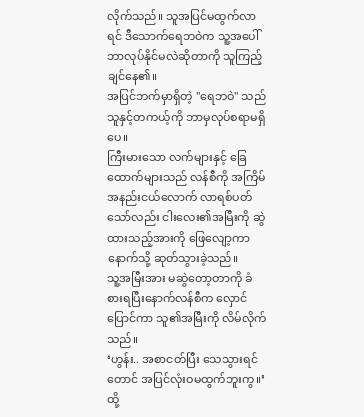လိုက်သည်။ သူအပြင်မထွက်လာရင် ဒီသောက်ရေဘဝဲက သူ့အပေါ် ဘာလုပ်နိုင်မလဲဆိုတာကို သူကြည့်ချင်နေ၏။
အပြင်ဘက်မှာရှိတဲ့ "ရေဘဝဲ" သည် သူနှင့်တကယ့်ကို ဘာမှလုပ်စရာမရှိပေ။
ကြီးမားသော လက်များနှင့် ခြေထောက်များသည် လန်စီကို အကြိမ်အနည်းငယ်လောက် လာရစ်ပတ်သော်လည်း ငါးလေး၏အမြီးကို ဆွဲထားသည့်အားကို ဖြေလျော့ကာနောက်သို့ ဆုတ်သွားခဲ့သည်။
သူ့အမြီးအား မဆွဲတော့တာကို ခံစားရပြီးနောက်လန်စီက လှောင်ပြောင်ကာ သူ၏အမြီးကို လိမ်လိုက်သည်။
‘ဟွန်း.. အစာငတ်ပြီး သေသွားရင်တောင် အပြင်လုံးဝမထွက်ဘူးကွ။’
ထို့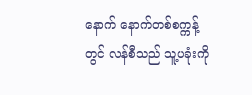နောက် နောက်တစ်စက္ကန့်တွင် လန်စီသည် သူ့ပခုံးကို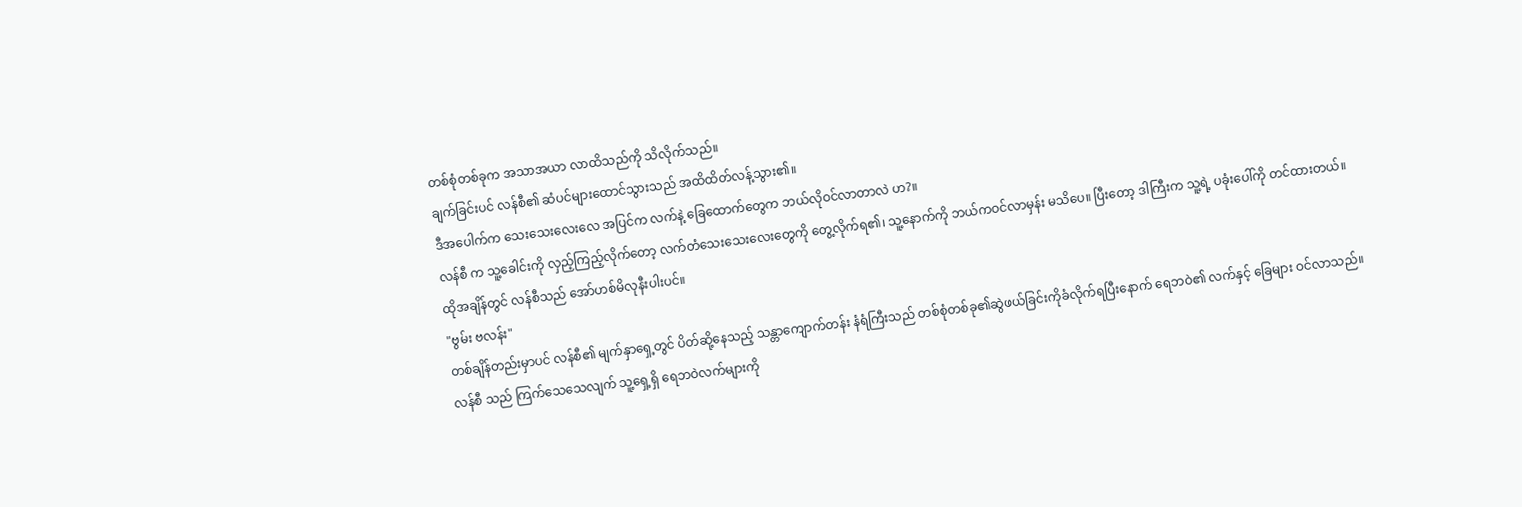တစ်စုံတစ်ခုက အသာအယာ လာထိသည်ကို သိလိုက်သည်။
ချက်ခြင်းပင် လန်စီ၏ ဆံပင်များထောင်သွားသည် အထိထိတ်လန့်သွား၏။
ဒီအပေါက်က သေးသေးလေးလေ အပြင်က လက်နဲ့ ခြေထောက်တွေက ဘယ်လိုဝင်လာတာလဲ ဟ?။
လန်စီ က သူ့ခေါင်းကို လှည့်ကြည့်လိုက်တော့ လက်တံသေးသေးလေးတွေကို တွေ့လိုက်ရ၏၊ သူ့နောက်ကို ဘယ်ကဝင်လာမှန်း မသိပေ။ ပြီးတော့ ဒါကြီးက သူ့ရဲ့ ပခုံးပေါ်ကို တင်ထားတယ်။
ထိုအချိန်တွင် လန်စီသည် အော်ဟစ်မိလုနီးပါးပင်။
"ဗွမ်း ဗလန်း"
တစ်ချိန်တည်းမှာပင် လန်စီ၏ မျက်နှာရှေ့တွင် ပိတ်ဆို့နေသည့် သန္တာကျောက်တန်း နံရံကြီးသည် တစ်စုံတစ်ခု၏ဆွဲဖယ်ခြင်းကိုခံလိုက်ရပြီးနောက် ရေဘဝဲ၏ လက်နှင့် ခြေများ ဝင်လာသည်။
လန်စီ သည် ကြက်သေသေလျက် သူ့ရှေ့ရှိ ရေဘဝဲလက်များကို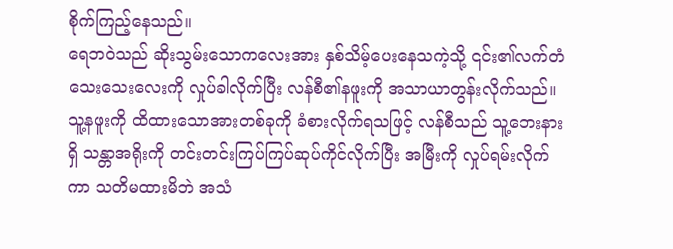စိုက်ကြည့်နေသည်။
ရေဘဝဲသည် ဆိုးသွမ်းသောကလေးအား နှစ်သိမ့်ပေးနေသကဲ့သို့ ၎င်း၏လက်တံ သေးသေးလေးကို လှုပ်ခါလိုက်ပြီး လန်စီ၏နဖူးကို အသာယာတွန်းလိုက်သည်။
သူ့နဖူးကို ထိထားသောအားတစ်ခုကို ခံစားလိုက်ရသဖြင့် လန်စီသည် သူ့ဘေးနားရှိ သန္တာအရိုးကို တင်းတင်းကြပ်ကြပ်ဆုပ်ကိုင်လိုက်ပြီး အမြီးကို လှုပ်ရမ်းလိုက်ကာ သတိမထားမိဘဲ အသံ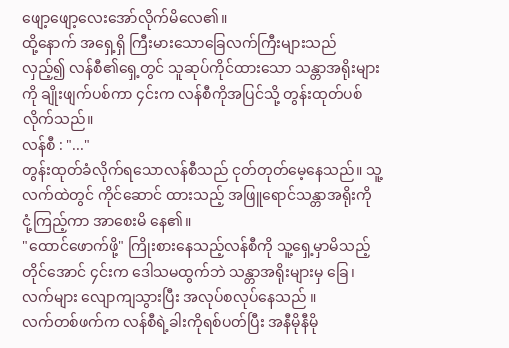ဖျော့ဖျော့လေးအော်လိုက်မိလေ၏။
ထို့နောက် အရှေ့ရှိ ကြီးမားသောခြေလက်ကြီးများသည် လှည့်၍ လန်စီ၏ရှေ့တွင် သူဆုပ်ကိုင်ထားသော သန္တာအရိုးများကို ချိုးဖျက်ပစ်ကာ ၄င်းက လန်စီကိုအပြင်သို့ တွန်းထုတ်ပစ်လိုက်သည်။
လန်စီ : "..."
တွန်းထုတ်ခံလိုက်ရသောလန်စီသည် ငုတ်တုတ်မေ့နေသည်။ သူ့လက်ထဲတွင် ကိုင်ဆောင် ထားသည့် အဖြူရောင်သန္တာအရိုးကို ငုံ့ကြည့်ကာ အာစေးမိ နေ၏။
"ထောင်ဖောက်ဖို့" ကြိုးစားနေသည့်လန်စီကို သူ့ရှေ့မှာမိသည့်တိုင်အောင် ၄င်းက ဒေါသမထွက်ဘဲ သန္တာအရိုးများမှ ခြေ၊လက်များ လျောကျသွားပြီး အလုပ်စလုပ်နေသည် ။
လက်တစ်ဖက်က လန်စီရဲ့ခါးကိုရစ်ပတ်ပြီး အနီမိုနီမို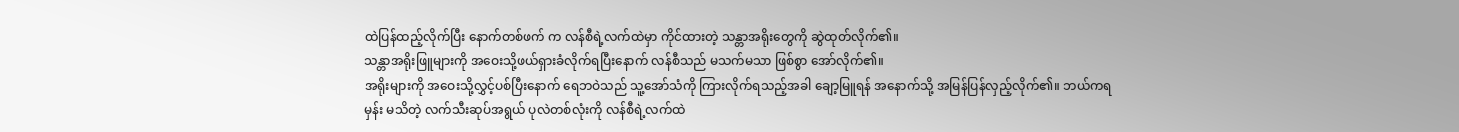ထဲပြန်ထည့်လိုက်ပြီး နောက်တစ်ဖက် က လန်စီရဲ့လက်ထဲမှာ ကိုင်ထားတဲ့ သန္တာအရိုးတွေကို ဆွဲထုတ်လိုက်၏။
သန္တာအရိုးဖြူများကို အဝေးသို့ဖယ်ရှားခံလိုက်ရပြီးနောက် လန်စီသည် မသက်မသာ ဖြစ်စွာ အော်လိုက်၏။
အရိုးများကို အဝေးသို့လွှင့်ပစ်ပြီးနောက် ရေဘဝဲသည် သူ့အော်သံကို ကြားလိုက်ရသည့်အခါ ချော့မြူရန် အနောက်သို့ အမြန်ပြန်လှည့်လိုက်၏။ ဘယ်ကရမှန်း မသိတဲ့ လက်သီးဆုပ်အရွယ် ပုလဲတစ်လုံးကို လန်စီရဲ့လက်ထဲ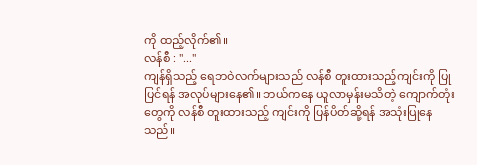ကို ထည့်လိုက်၏။
လန်စီ : "..."
ကျန်ရှိသည့် ရေဘဝဲလက်များသည် လန်စီ တူးထားသည့်ကျင်းကို ပြုပြင်ရန် အလုပ်များနေ၏။ ဘယ်ကနေ ယူလာမှန်းမသိတဲ့ ကျောက်တုံးတွေကို လန်စီ တူးထားသည့် ကျင်းကို ပြန်ပိတ်ဆို့ရန် အသုံးပြုနေသည်။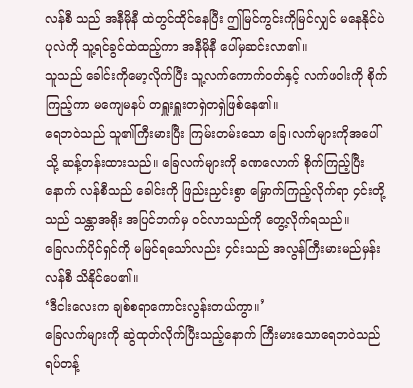လန်စီ သည် အနီမိုနီ ထဲတွင်ထိုင်နေပြီး ဤမြင်ကွင်းကိုမြင်လျှင် မနေနိုင်ပဲ ပုလဲကို သူ့ရင်ခွင်ထဲထည့်ကာ အနီမိုနီ ပေါ်မှဆင်းလာ၏။
သူသည် ခေါင်းကိုမော့လိုက်ပြီး သူ့လက်ကောက်ဝတ်နှင့် လက်ဖဝါးကို စိုက်ကြည့်ကာ မကျေမနပ် တရှူးရှူးတရှဲတရှဲဖြစ်နေ၏။
ရေဘဝဲသည် သူ၏ကြီးမားပြီး ကြမ်းတမ်းသော ခြေ၊လက်များကိုအပေါ်သို့ ဆန့်တန်းထားသည်။ ခြေလက်များကို ခဏလောက် စိုက်ကြည့်ပြီးနောက် လန်စီသည် ခေါင်းကို ဖြည်းညှင်းစွာ မြှောက်ကြည့်လိုက်ရာ ၄င်းတို့သည် သန္တာအရိုး အပြင်ဘက်မှ ဝင်လာသည်ကို တွေ့လိုက်ရသည်။
ခြေလက်ပိုင်ရှင်ကို မမြင်ရသော်လည်း ၄င်းသည် အလွန်ကြီးမားမည်မှန်း လန်စီ သိနိုင်ပေ၏။
‘ဒီငါးလေးက ချစ်စရာကောင်းလွန်းတယ်ကွာ။’
ခြေလက်များကို ဆွဲထုတ်လိုက်ပြီးသည့်နောက် ကြီးမားသောရေဘဝဲသည် ရပ်တန့်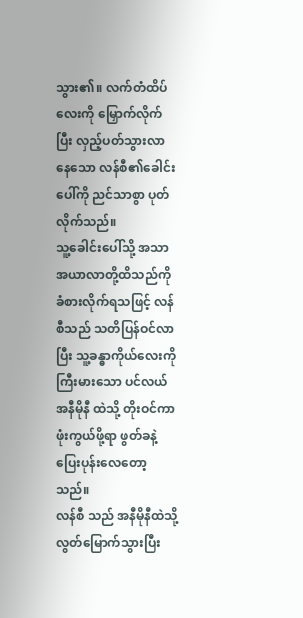သွား၏။ လက်တံထိပ်လေးကို မြှောက်လိုက်ပြီး လှည့်ပတ်သွားလာနေသော လန်စီ၏ခေါင်းပေါ်ကို ညင်သာစွာ ပုတ်လိုက်သည်။
သူ့ခေါင်းပေါ်သို့ အသာအယာလာတို့ထိသည်ကို ခံစားလိုက်ရသဖြင့် လန်စီသည် သတိပြန်ဝင်လာပြီး သူ့ခန္ဓာကိုယ်လေးကို ကြီးမားသော ပင်လယ်အနီမိုနီ ထဲသို့ တိုးဝင်ကာ ဖုံးကွယ်ဖို့ရာ ဖွတ်ခနဲ့ ပြေးပုန်းလေတော့သည်။
လန်စီ သည် အနီမိုနီထဲသို့ လွတ်မြောက်သွားပြီး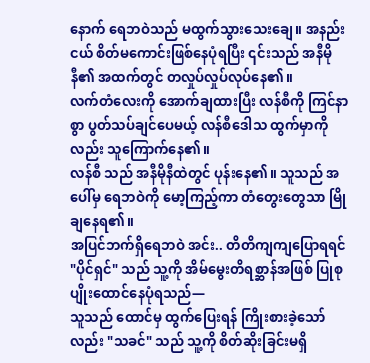နောက် ရေဘဝဲသည် မထွက်သွားသေးချေ။ အနည်းငယ် စိတ်မကောင်းဖြစ်နေပုံရပြီး ၎င်းသည် အနီမိုနီ၏ အထက်တွင် တလှုပ်လှုပ်လုပ်နေ၏။
လက်တံလေးကို အောက်ချထားပြီး လန်စီကို ကြင်နာစွာ ပွတ်သပ်ချင်ပေမယ့် လန်စီဒေါသ ထွက်မှာကိုလည်း သူကြောက်နေ၏။
လန်စီ သည် အနီမိုနီထဲတွင် ပုန်းနေ၏။ သူသည် အပေါ်မှ ရေဘဝဲကို မော့ကြည့်ကာ တံတွေးတွေသာ မြိုချနေရ၏။
အပြင်ဘက်ရှိရေဘဝဲ အင်း.. တိတိကျကျပြောရရင် "ပိုင်ရှင်" သည် သူ့ကို အိမ်မွေးတိရစ္ဆာန်အဖြစ် ပြုစုပျိုးထောင်နေပုံရသည်—
သူသည် ထောင်မှ ထွက်ပြေးရန် ကြိုးစားခဲ့သော်လည်း "သခင်" သည် သူ့ကို စိတ်ဆိုးခြင်းမရှိ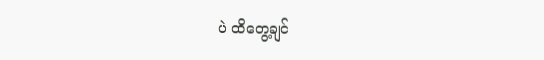ပဲ ထိတွေ့ချင်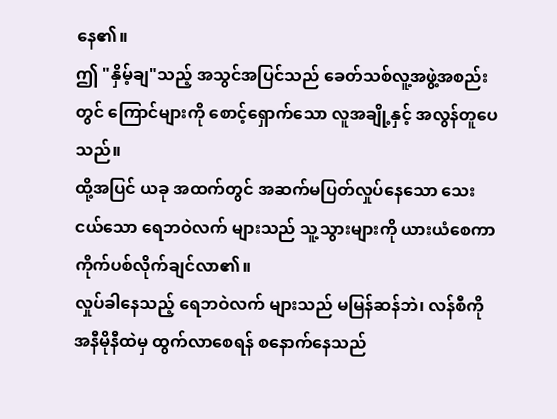နေ၏။
ဤ "နှိမ့်ချ"သည့် အသွင်အပြင်သည် ခေတ်သစ်လူ့အဖွဲ့အစည်းတွင် ကြောင်များကို စောင့်ရှောက်သော လူအချို့နှင့် အလွန်တူပေသည်။
ထို့အပြင် ယခု အထက်တွင် အဆက်မပြတ်လှုပ်နေသော သေးငယ်သော ရေဘဝဲလက် များသည် သူ့သွားများကို ယားယံစေကာ ကိုက်ပစ်လိုက်ချင်လာ၏။
လှုပ်ခါနေသည့် ရေဘဝဲလက် များသည် မမြန်ဆန်ဘဲ၊ လန်စီကို အနီမိုနီထဲမှ ထွက်လာစေရန် စနောက်နေသည်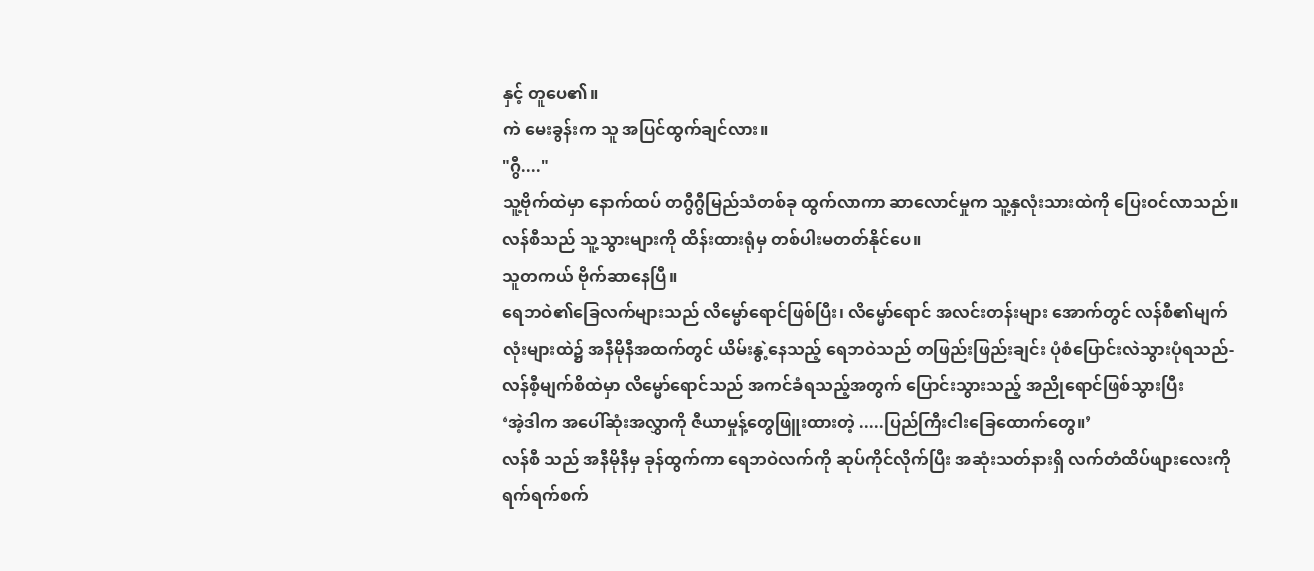နှင့် တူပေ၏။
ကဲ မေးခွန်းက သူ အပြင်ထွက်ချင်လား။
"ဂွီ...."
သူ့ဗိုက်ထဲမှာ နောက်ထပ် တဂွီဂွီမြည်သံတစ်ခု ထွက်လာကာ ဆာလောင်မှုက သူ့နှလုံးသားထဲကို ပြေးဝင်လာသည်။လန်စီသည် သူ့သွားများကို ထိန်းထားရုံမှ တစ်ပါးမတတ်နိုင်ပေ။
သူတကယ် ဗိုက်ဆာနေပြီ။
ရေဘဝဲ၏ခြေလက်များသည် လိမ္မော်ရောင်ဖြစ်ပြီး၊ လိမ္မော်ရောင် အလင်းတန်းများ အောက်တွင် လန်စီ၏မျက်လုံးများထဲ၌ အနီမိုနီအထက်တွင် ယိမ်းနွဲ့နေသည့် ရေဘဝဲသည် တဖြည်းဖြည်းချင်း ပုံစံပြောင်းလဲသွားပုံရသည်-
လန်စီ့မျက်စိထဲမှာ လိမ္မော်ရောင်သည် အကင်ခံရသည့်အတွက် ပြောင်းသွားသည့် အညိုရောင်ဖြစ်သွားပြီး
‘အဲ့ဒါက အပေါ်ဆုံးအလွှာကို ဇီယာမှုန့်တွေဖြူးထားတဲ့ .....ပြည်ကြီးငါးခြေထောက်တွေ။’
လန်စီ သည် အနီမိုနီမှ ခုန်ထွက်ကာ ရေဘဝဲလက်ကို ဆုပ်ကိုင်လိုက်ပြီး အဆုံးသတ်နားရှိ လက်တံထိပ်ဖျားလေးကို ရက်ရက်စက်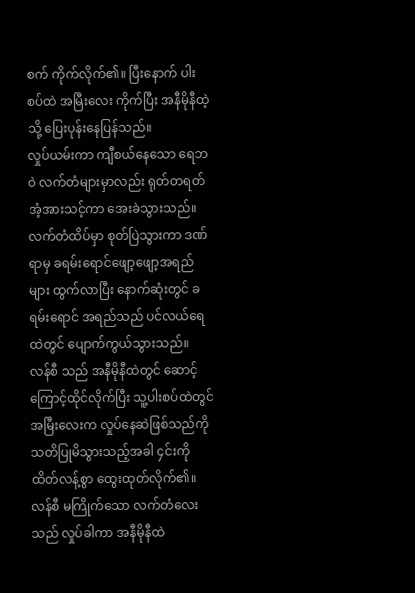စက် ကိုက်လိုက်၏။ ပြီးနောက် ပါးစပ်ထဲ အမြီးလေး ကိုက်ပြီး အနီမိုနီထဲ့သို့ ပြေးပုန်းနေပြန်သည်။
လှုပ်ယမ်းကာ ကျီစယ်နေသော ရေဘဝဲ လက်တံများမှာလည်း ရုတ်တရတ် အံ့အားသင့်ကာ အေးခဲသွားသည်။
လက်တံထိပ်မှာ စုတ်ပြဲသွားကာ ဒဏ်ရာမှ ခရမ်းရောင်ဖျော့ဖျော့အရည်များ ထွက်လာပြီး နောက်ဆုံးတွင် ခရမ်းရောင် အရည်သည် ပင်လယ်ရေထဲတွင် ပျောက်ကွယ်သွားသည်။
လန်စီ သည် အနီမိုနီထဲတွင် ဆောင့်ကြောင့်ထိုင်လိုက်ပြီး သူ့ပါးစပ်ထဲတွင် အမြီးလေးက လှုပ်နေဆဲဖြစ်သည်ကို သတိပြုမိသွားသည့်အခါ ၄င်းကို ထိတ်လန့်စွာ ထွေးထုတ်လိုက်၏။
လန်စီ မကြိုက်သော လက်တံလေးသည် လှုပ်ခါကာ အနီမိုနီထဲ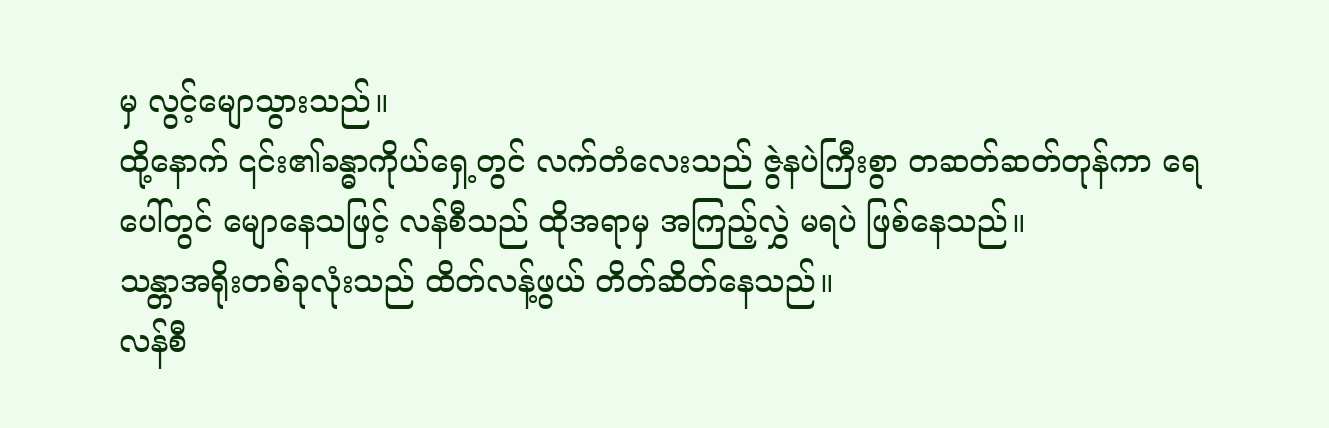မှ လွင့်မျောသွားသည်။
ထို့နောက် ၎င်း၏ခန္ဓာကိုယ်ရှေ့တွင် လက်တံလေးသည် ဇွဲနပဲကြီးစွာ တဆတ်ဆတ်တုန်ကာ ရေပေါ်တွင် မျောနေသဖြင့် လန်စီသည် ထိုအရာမှ အကြည့်လွှဲ မရပဲ ဖြစ်နေသည်။
သန္တာအရိုးတစ်ခုလုံးသည် ထိတ်လန့်ဖွယ် တိတ်ဆိတ်နေသည်။
လန်စီ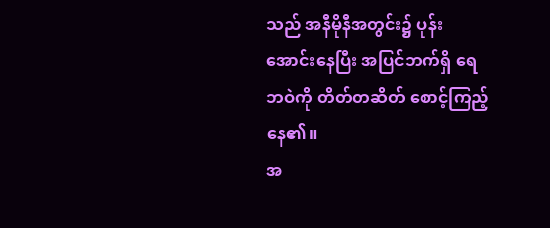သည် အနီမိုနီအတွင်း၌ ပုန်းအောင်းနေပြီး အပြင်ဘက်ရှိ ရေဘဝဲကို တိတ်တဆိတ် စောင့်ကြည့်နေ၏။
အ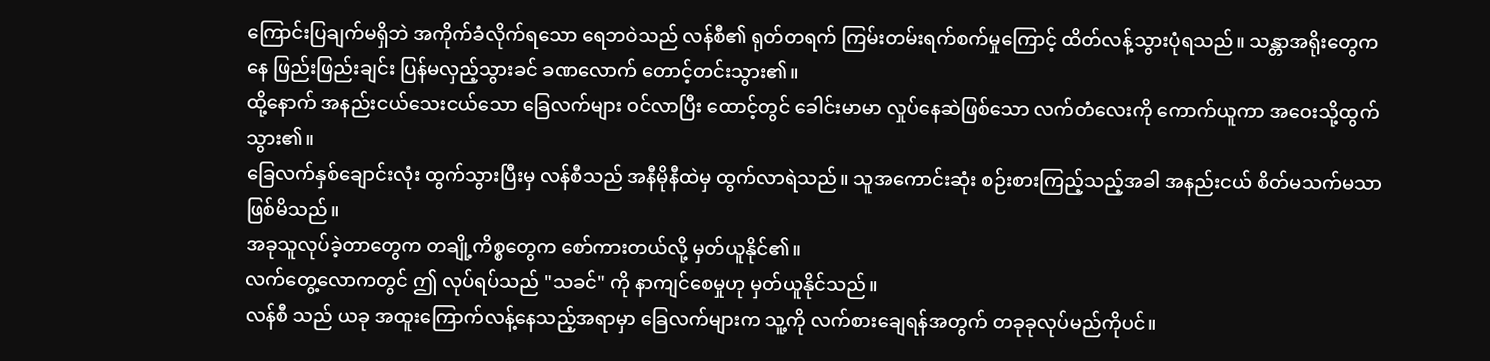ကြောင်းပြချက်မရှိဘဲ အကိုက်ခံလိုက်ရသော ရေဘဝဲသည် လန်စီ၏ ရုတ်တရက် ကြမ်းတမ်းရက်စက်မှုကြောင့် ထိတ်လန့်သွားပုံရသည်။ သန္တာအရိုးတွေကနေ ဖြည်းဖြည်းချင်း ပြန်မလှည့်သွားခင် ခဏလောက် တောင့်တင်းသွား၏။
ထို့နောက် အနည်းငယ်သေးငယ်သော ခြေလက်များ ဝင်လာပြီး ထောင့်တွင် ခေါင်းမာမာ လှုပ်နေဆဲဖြစ်သော လက်တံလေးကို ကောက်ယူကာ အဝေးသို့ထွက်သွား၏။
ခြေလက်နှစ်ချောင်းလုံး ထွက်သွားပြီးမှ လန်စီသည် အနီမိုနီထဲမှ ထွက်လာရဲသည်။ သူအကောင်းဆုံး စဉ်းစားကြည့်သည့်အခါ အနည်းငယ် စိတ်မသက်မသာဖြစ်မိသည်။
အခုသူလုပ်ခဲ့တာတွေက တချို့ကိစ္စတွေက စော်ကားတယ်လို့ မှတ်ယူနိုင်၏။
လက်တွေ့လောကတွင် ဤ လုပ်ရပ်သည် "သခင်" ကို နာကျင်စေမှုဟု မှတ်ယူနိုင်သည်။
လန်စီ သည် ယခု အထူးကြောက်လန့်နေသည့်အရာမှာ ခြေလက်များက သူ့ကို လက်စားချေရန်အတွက် တခုခုလုပ်မည်ကိုပင်။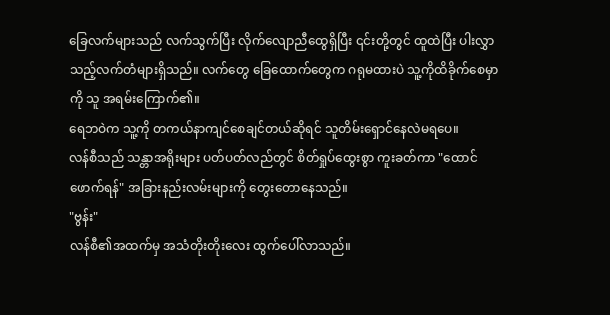ခြေလက်များသည် လက်သွက်ပြီး လိုက်လျောညီထွေရှိပြီး ၎င်းတို့တွင် ထူထဲပြီး ပါးလွှာသည့်လက်တံများရှိသည်။ လက်တွေ ခြေထောက်တွေက ဂရုမထားပဲ သူ့ကိုထိခိုက်စေမှာကို သူ အရမ်းကြောက်၏။
ရေဘဝဲက သူ့ကို တကယ်နာကျင်စေချင်တယ်ဆိုရင် သူတိမ်းရှောင်နေလဲမရပေ။
လန်စီသည် သန္တာအရိုးများ ပတ်ပတ်လည်တွင် စိတ်ရှုပ်ထွေးစွာ ကူးခတ်ကာ "ထောင် ဖောက်ရန်" အခြားနည်းလမ်းများကို တွေးတောနေသည်။
"ဗွန်း"
လန်စီ၏အထက်မှ အသံတိုးတိုးလေး ထွက်ပေါ်လာသည်။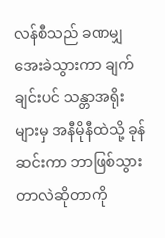လန်စီသည် ခဏမျှ အေးခဲသွားကာ ချက်ချင်းပင် သန္တာအရိုးများမှ အနီမိုနီထဲသို့ ခုန်ဆင်းကာ ဘာဖြစ်သွားတာလဲဆိုတာကို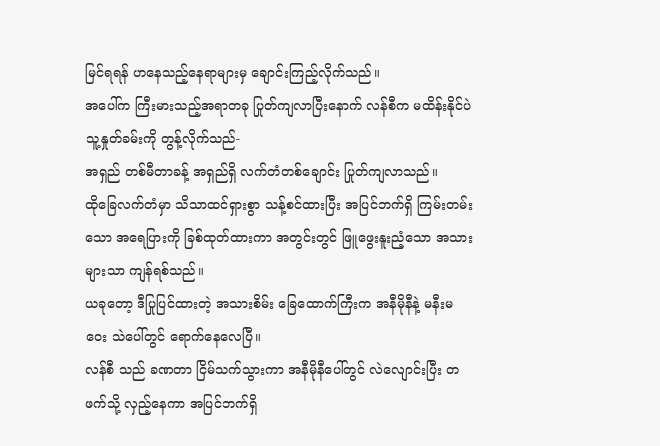မြင်ရရန် ဟနေသည့်နေရာများမှ ချောင်းကြည့်လိုက်သည်။
အပေါ်က ကြီးမားသည့်အရာတခု ပြုတ်ကျလာပြီးနောက် လန်စီက မထိန်းနိုင်ပဲ သူ့နှုတ်ခမ်းကို တွန့်လိုက်သည်-
အရှည် တစ်မီတာခန့် အရှည်ရှိ လက်တံတစ်ချောင်း ပြုတ်ကျလာသည်။
ထိုခြေလက်တံမှာ သိသာထင်ရှားစွာ သန့်စင်ထားပြီး အပြင်ဘက်ရှိ ကြမ်းတမ်းသော အရေပြားကို ခြစ်ထုတ်ထားကာ အတွင်းတွင် ဖြူဖွေးနူးညံ့သော အသားများသာ ကျန်ရစ်သည်။
ယခုတော့ ဒီပြုပြင်ထားတဲ့ အသားစိမ်း ခြေထောက်ကြီးက အနီမိုနီနဲ့ မနီးမဝေး သဲပေါ်တွင် ရောက်နေလေပြီ။
လန်စီ သည် ခဏတာ ငြိမ်သက်သွားကာ အနီမိုနီပေါ်တွင် လဲလျောင်းပြီး တဖက်သို့ လှည့်နေကာ အပြင်ဘက်ရှိ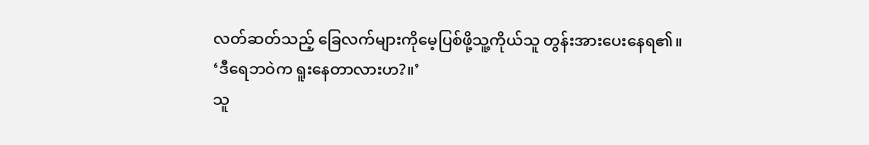လတ်ဆတ်သည့် ခြေလက်များကိုမေ့ပြစ်ဖို့သူ့ကိုယ်သူ တွန်းအားပေးနေရ၏။
‘ဒီရေဘဝဲက ရူးနေတာလားဟ?။’
သူ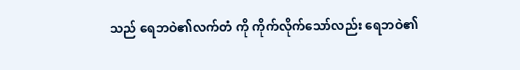သည် ရေဘဝဲ၏လက်တံ ကို ကိုက်လိုက်သော်လည်း ရေဘဝဲ၏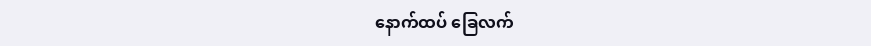နောက်ထပ် ခြေလက်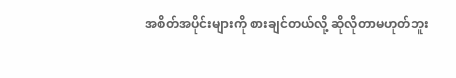အစိတ်အပိုင်းများကို စားချင်တယ်လို့ ဆိုလိုတာမဟုတ်ဘူး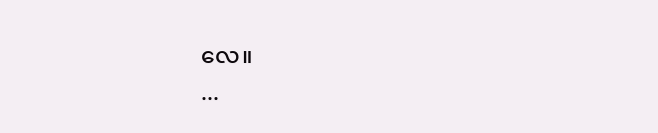လေ။
...